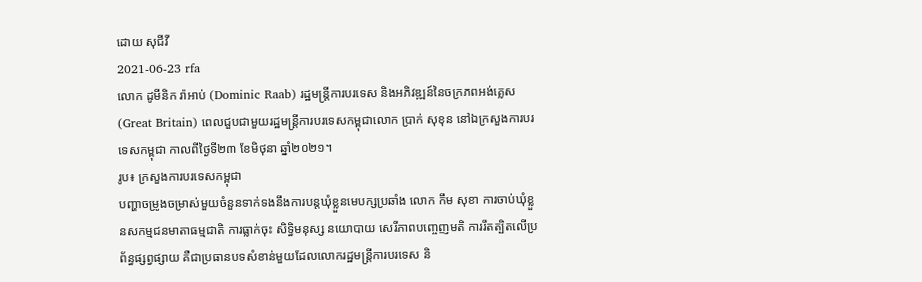ដោយ សុជីវី
2021-06-23 rfa
លោក ដូមីនិក រ៉ាអាប់ (Dominic Raab) រដ្ឋមន្ត្រីការបរទេស និងអភិវឌ្ឍន៍នៃចក្រភពអង់គ្លេស (Great Britain) ពេលជួបជាមួយរដ្ឋមន្ត្រីការបរទេសកម្ពុជាលោក ប្រាក់ សុខុន នៅឯក្រសួងការបរទេសកម្ពុជា កាលពីថ្ងៃទី២៣ ខែមិថុនា ឆ្នាំ២០២១។
រូប៖ ក្រសួងការបរទេសកម្ពុជា
បញ្ហាចម្រូងចម្រាស់មួយចំនួនទាក់ទងនឹងការបន្តឃុំខ្លួនមេបក្សប្រឆាំង លោក កឹម សុខា ការចាប់ឃុំខ្លួនសកម្មជនមាតាធម្មជាតិ ការធ្លាក់ចុះ សិទ្ធិមនុស្ស នយោបាយ សេរីភាពបញ្ចេញមតិ ការរឹតត្បិតលើប្រព័ន្ធផ្សព្វផ្សាយ គឺជាប្រធានបទសំខាន់មួយដែលលោករដ្ឋមន្ត្រីការបរទេស និ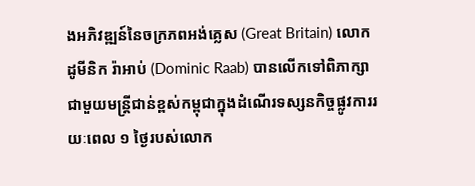ងអភិវឌ្ឍន៍នៃចក្រភពអង់គ្លេស (Great Britain) លោក ដូមីនិក រ៉ាអាប់ (Dominic Raab) បានលើកទៅពិភាក្សាជាមួយមន្រ្តីជាន់ខ្ពស់កម្ពុជាក្នុងដំណើរទស្សនកិច្ចផ្លូវការរយៈពេល ១ ថ្ងៃរបស់លោក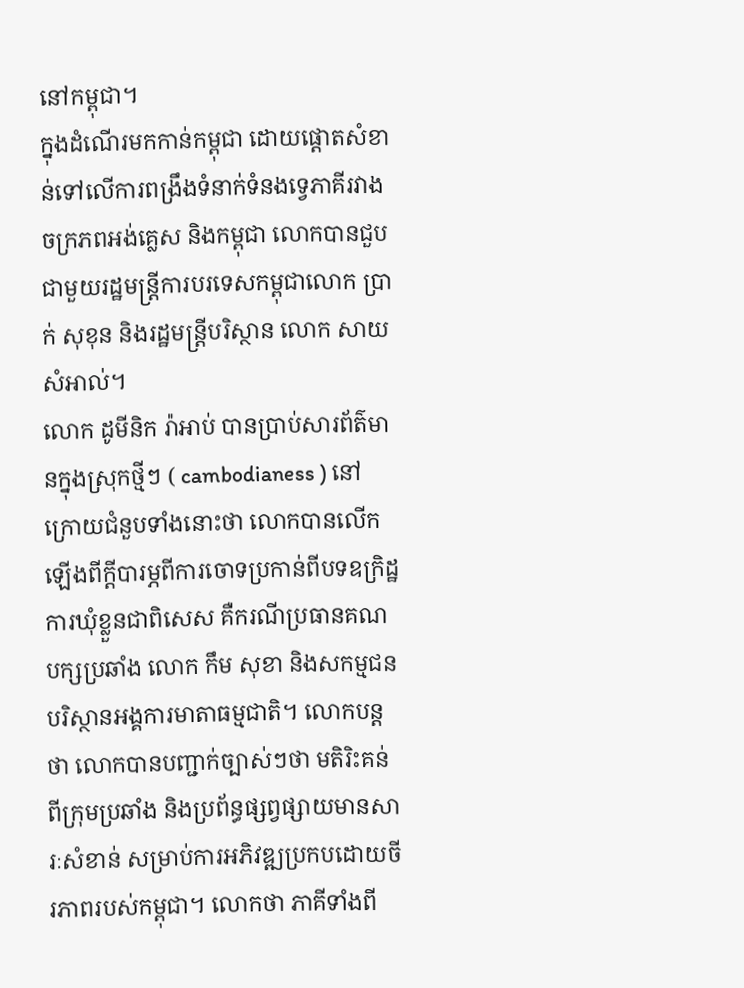នៅកម្ពុជា។
ក្នុងដំណើរមកកាន់កម្ពុជា ដោយផ្តោតសំខាន់ទៅលើការពង្រឹងទំនាក់ទំនងទ្វេភាគីរវាងចក្រភពអង់គ្លេស និងកម្ពុជា លោកបានជួបជាមួយរដ្ឋមន្ត្រីការបរទេសកម្ពុជាលោក ប្រាក់ សុខុន និងរដ្ឋមន្ត្រីបរិស្ថាន លោក សាយ សំអាល់។
លោក ដូមីនិក រ៉ាអាប់ បានប្រាប់សារព័ត៌មានក្នុងស្រុកថ្មីៗ ( cambodianess ) នៅក្រោយជំនួបទាំងនោះថា លោកបានលើកឡើងពីក្ដីបារម្ភពីការចោទប្រកាន់ពីបទឧក្រិដ្ឋ ការឃុំខ្លួនជាពិសេស គឺករណីប្រធានគណបក្សប្រឆាំង លោក កឹម សុខា និងសកម្មជនបរិស្ថានអង្គការមាតាធម្មជាតិ។ លោកបន្តថា លោកបានបញ្ជាក់ច្បាស់ៗថា មតិរិះគន់ពីក្រុមប្រឆាំង និងប្រព័ន្ធផ្សព្វផ្សាយមានសារៈសំខាន់ សម្រាប់ការអភិវឌ្ឍប្រកបដោយចីរភាពរបស់កម្ពុជា។ លោកថា ភាគីទាំងពី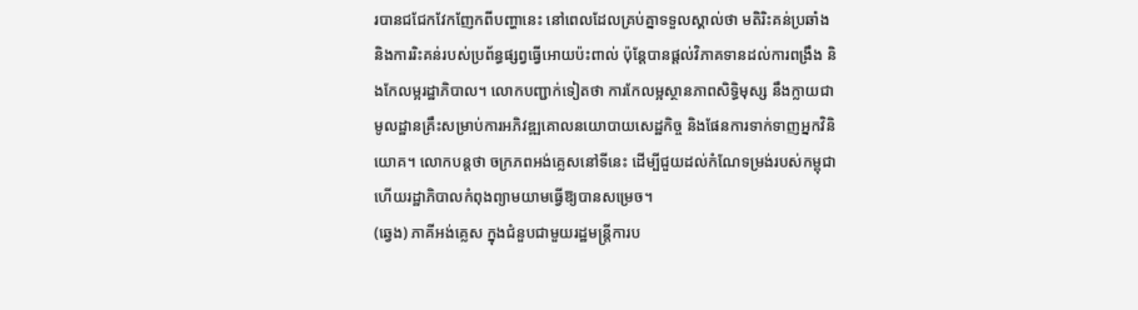របានជជែកវែកញែកពីបញ្ហានេះ នៅពេលដែលគ្រប់គ្នាទទួលស្គាល់ថា មតិរិះគន់ប្រឆាំង និងការរិះគន់របស់ប្រព័ន្ធផ្សព្វធ្វើអោយប៉ះពាល់ ប៉ុន្តែបានផ្ដល់វិភាគទានដល់ការពង្រឹង និងកែលម្អរដ្ឋាភិបាល។ លោកបញ្ជាក់ទៀតថា ការកែលម្អស្ថានភាពសិទ្ធិមុស្ស នឹងក្លាយជាមូលដ្ឋានគ្រឹះសម្រាប់ការអភិវឌ្ឍគោលនយោបាយសេដ្ឋកិច្ច និងផែនការទាក់ទាញអ្នកវិនិយោគ។ លោកបន្តថា ចក្រភពអង់គ្លេសនៅទីនេះ ដើម្បីជួយដល់កំណែទម្រង់របស់កម្ពុជា ហើយរដ្ឋាភិបាលកំពុងព្យាមយាមធ្វើឱ្យបានសម្រេច។
(ឆ្វេង) ភាគីអង់គ្លេស ក្នុងជំនួបជាមួយរដ្ឋមន្ត្រីការប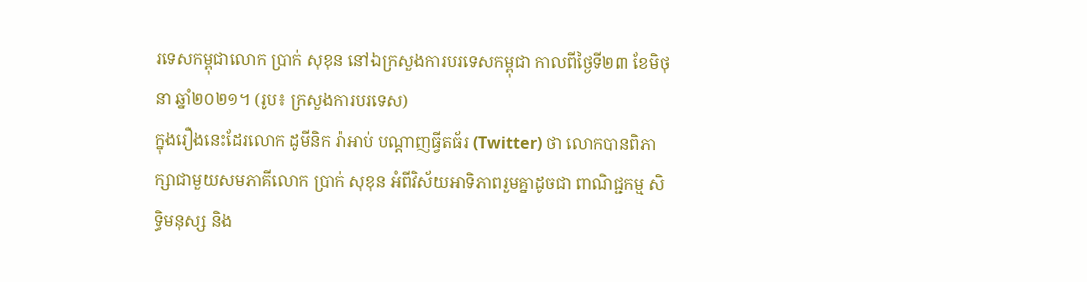រទេសកម្ពុជាលោក ប្រាក់ សុខុន នៅឯក្រសួងការបរទេសកម្ពុជា កាលពីថ្ងៃទី២៣ ខែមិថុនា ឆ្នាំ២០២១។ (រូប៖ ក្រសួងការបរទេស)
ក្នុងរឿងនេះដែរលោក ដូមីនិក រ៉ាអាប់ បណ្ដាញធ្វីតធ័រ (Twitter) ថា លោកបានពិភាក្សាជាមួយសមភាគីលោក ប្រាក់ សុខុន អំពីវិស័យអាទិភាពរួមគ្នាដូចជា ពាណិជ្ជកម្ម សិទ្ធិមនុស្ស និង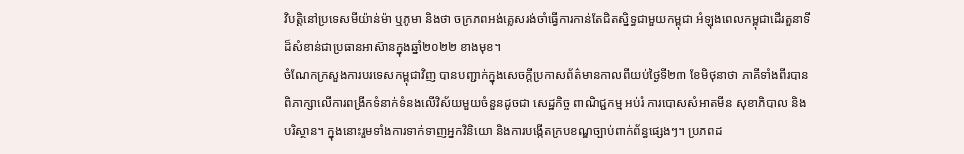វិបត្តិនៅប្រទេសមីយ៉ាន់ម៉ា ឬភូមា និងថា ចក្រភពអង់គ្លេសរង់ចាំធ្វើការកាន់តែជិតស្និទ្ធជាមួយកម្ពុជា អំឡុងពេលកម្ពុជាដើរតួនាទីដ៏សំខាន់ជាប្រធានអាស៊ានក្នុងឆ្នាំ២០២២ ខាងមុខ។
ចំណែកក្រសួងការបរទេសកម្ពុជាវិញ បានបញ្ជាក់ក្នុងសេចក្ដីប្រកាសព័ត៌មានកាលពីយប់ថ្ងៃទី២៣ ខែមិថុនាថា ភាគីទាំងពីរបានពិភាក្សាលើការពង្រីកទំនាក់ទំនងលើវិស័យមួយចំនួនដូចជា សេដ្ឋកិច្ច ពាណិជ្ជកម្ម អប់រំ ការបោសសំអាតមីន សុខាភិបាល និងបរិស្ថាន។ ក្នុងនោះរួមទាំងការទាក់ទាញអ្នកវិនិយោ និងការបង្កើតក្របខណ្ឌច្បាប់ពាក់ព័ន្ធផ្សេងៗ។ ប្រភពដ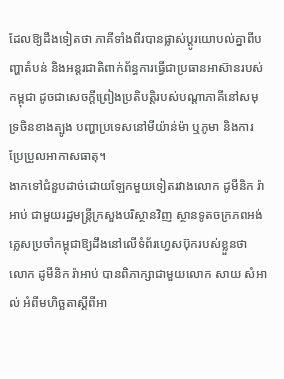ដែលឱ្យដឹងទៀតថា ភាគីទាំងពីរបានផ្លាស់ប្ដូរយោបល់គ្នាពីបញ្ហាតំបន់ និងអន្តរជាតិពាក់ព័ន្ធការធ្វើជាប្រធានអាស៊ានរបស់កម្ពុជា ដូចជាសេចក្ដីព្រៀងប្រតិបត្តិរបស់បណ្ដាភាគីនៅសមុទ្រចិនខាងត្បូង បញ្ហាប្រទេសនៅមីយ៉ាន់ម៉ា ឬភូមា និងការប្រែប្រួលអាកាសធាតុ។
ងាកទៅជំនួបដាច់ដោយឡែកមួយទៀតរវាងលោក ដូមីនិក រ៉ាអាប់ ជាមួយរដ្ឋមន្ត្រីក្រសួងបរិស្ថានវិញ ស្ថានទូតចក្រភពអង់គ្លេសប្រចាំកម្ពុជាឱ្យដឹងនៅលើទំព័រហ្វេសប៊ុករបស់ខ្លួនថា លោក ដូមីនិក រ៉ាអាប់ បានពិភាក្សាជាមួយលោក សាយ សំអាល់ អំពីមហិច្ឆតាស្ដីពីអា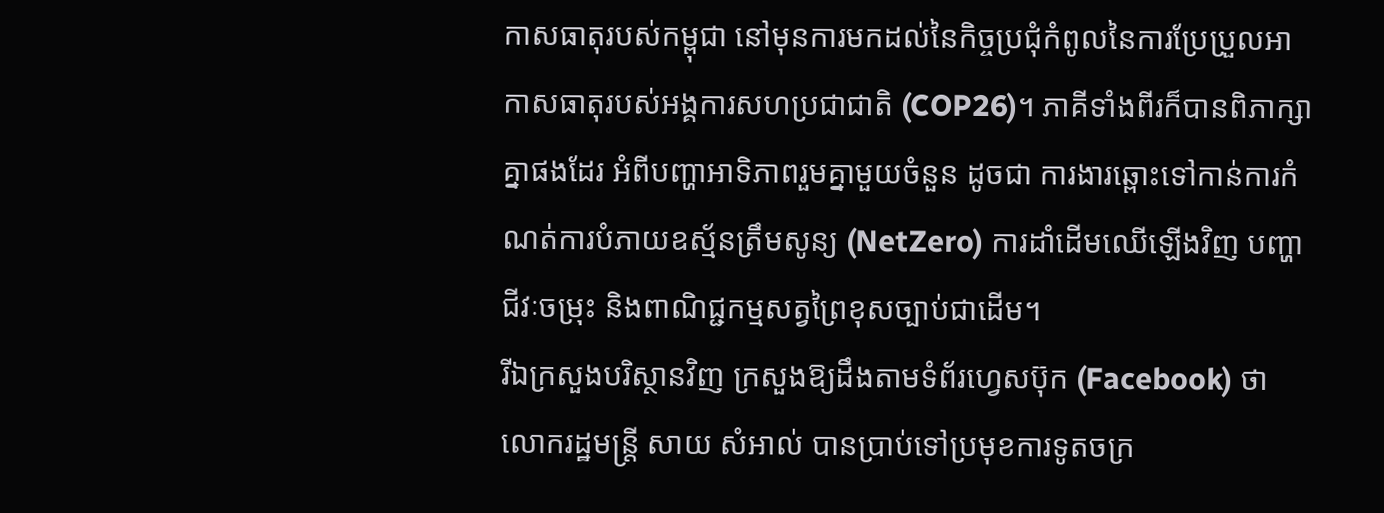កាសធាតុរបស់កម្ពុជា នៅមុនការមកដល់នៃកិច្ចប្រជុំកំពូលនៃការប្រែប្រួលអាកាសធាតុរបស់អង្គការសហប្រជាជាតិ (COP26)។ ភាគីទាំងពីរក៏បានពិភាក្សាគ្នាផងដែរ អំពីបញ្ហាអាទិភាពរួមគ្នាមួយចំនួន ដូចជា ការងារឆ្ពោះទៅកាន់ការកំណត់ការបំភាយឧស្ម័នត្រឹមសូន្យ (NetZero) ការដាំដើមឈើឡើងវិញ បញ្ហាជីវៈចម្រុះ និងពាណិជ្ជកម្មសត្វព្រៃខុសច្បាប់ជាដើម។
រីឯក្រសួងបរិស្ថានវិញ ក្រសួងឱ្យដឹងតាមទំព័រហ្វេសប៊ុក (Facebook) ថា លោករដ្ឋមន្ត្រី សាយ សំអាល់ បានប្រាប់ទៅប្រមុខការទូតចក្រ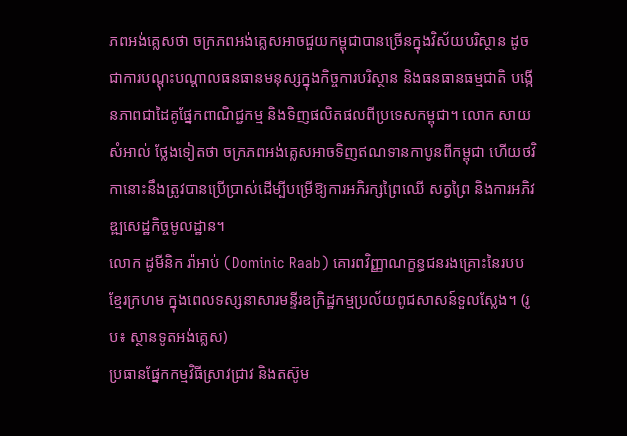ភពអង់គ្លេសថា ចក្រភពអង់គ្លេសអាចជួយកម្ពុជាបានច្រើនក្នុងវិស័យបរិស្ថាន ដូចជាការបណ្ដុះបណ្ដាលធនធានមនុស្សក្នុងកិច្ចការបរិស្ថាន និងធនធានធម្មជាតិ បង្កើនភាពជាដៃគូផ្នែកពាណិជ្ជកម្ម និងទិញផលិតផលពីប្រទេសកម្ពុជា។ លោក សាយ សំអាល់ ថ្លែងទៀតថា ចក្រភពអង់គ្លេសអាចទិញឥណទានកាបូនពីកម្ពុជា ហើយថវិកានោះនឹងត្រូវបានប្រើប្រាស់ដើម្បីបម្រើឱ្យការអភិរក្សព្រៃឈើ សត្វព្រៃ និងការអភិវឌ្ឍសេដ្ឋកិច្ចមូលដ្ឋាន។
លោក ដូមីនិក រ៉ាអាប់ (Dominic Raab) គោរពវិញ្ញាណក្ខន្ធជនរងគ្រោះនៃរបបខ្មែរក្រហម ក្នុងពេលទស្សនាសារមន្ទីរឧក្រិដ្ឋកម្មប្រល័យពូជសាសន៍ទួលស្លែង។ (រូប៖ ស្ថានទូតអង់គ្លេស)
ប្រធានផ្នែកកម្មវិធីស្រាវជ្រាវ និងតស៊ូម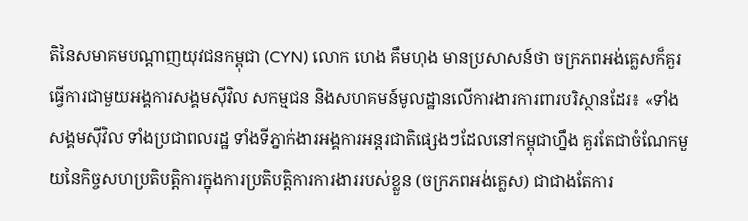តិនៃសមាគមបណ្ដាញយុវជនកម្ពុជា (CYN) លោក ហេង គឹមហុង មានប្រសាសន៍ថា ចក្រភពអង់គ្លេសក៏គួរធ្វើការជាមួយអង្គការសង្គមស៊ីវិល សកម្មជន និងសហគមន៍មូលដ្ឋានលើការងារការពារបរិស្ថានដែរ៖ «ទាំងសង្គមស៊ីវិល ទាំងប្រជាពលរដ្ឋ ទាំងទីភ្នាក់ងារអង្គការអន្តរជាតិផ្សេងៗដែលនៅកម្ពុជាហ្នឹង គួរតែជាចំណែកមួយនៃកិច្ចសហប្រតិបត្តិការក្នុងការប្រតិបត្តិការការងាររបស់ខ្លួន (ចក្រភពអង់គ្លេស) ជាជាងតែការ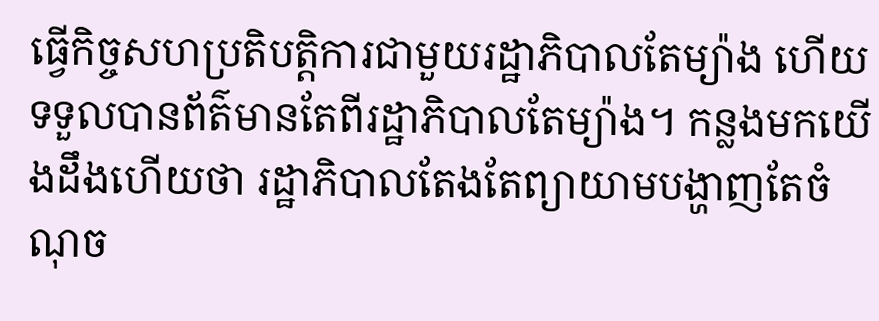ធ្វើកិច្ចសហប្រតិបត្តិការជាមួយរដ្ឋាភិបាលតែម្យ៉ាង ហើយទទួលបានព័ត៌មានតែពីរដ្ឋាភិបាលតែម្យ៉ាង។ កន្លងមកយើងដឹងហើយថា រដ្ឋាភិបាលតែងតែព្យាយាមបង្ហាញតែចំណុច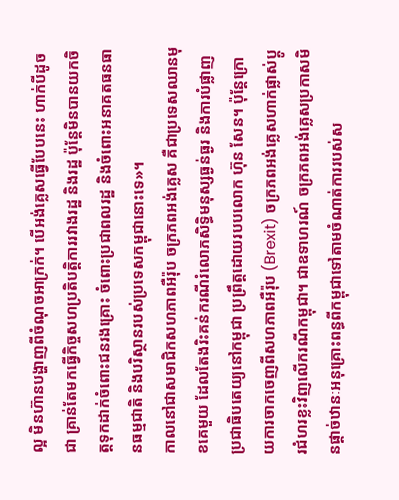ល្អ មិនហ៊ានបង្ហាញពីចំណុចអាក្រក់។ បើអង់គ្លេសធ្វើបែបនេះ ហាក់បីដូចជា គ្រាន់តែមកធ្វើកិច្ចសហប្រតិបត្តិការរវាងរដ្ឋ និងរដ្ឋ ប៉ុន្តែមិនបានយកចិត្តទុកដាក់ចំពោះជនរងគ្រោះ ចំពោះប្រជាពលរដ្ឋ និងចំពោះអនាគតធនធានធម្មជាតិ និងបរិស្ថានរបស់ប្រទេសកម្ពុជានោះទេ»។
កាលនៅជាសមាជិកសហភាពអឺរ៉ុប ចក្រភពអង់គ្លេស គឺជាប្រទេសឈានមុខគេមួយ ដែលតែងរិះគន់ករណីរំលោភសិទ្ធិមនុស្សធ្ងន់ធ្ងរ និងការបំផ្លាញប្រជាធិបតេយ្យនៅកម្ពុជា ប្រព្រឹត្តដោយរបបលោក ហ៊ុន សែន។ ប៉ុន្តែក្រោយការចាកចេញពីសហភាពអឺរ៉ុប (Brexit) ចក្រភពអង់គ្លេសហាក់ផ្លាស់ប្តូរជំហរខ្លះវិញលើករណីកម្ពុជា។ ជាឧទាហរណ៍ ចក្រភពអង់គ្លេសប្រកាសមិនផ្តាច់ឋានៈអនុគ្រោះពន្ធពីកម្ពុជាទៅតាមចំណាត់ការរបស់ស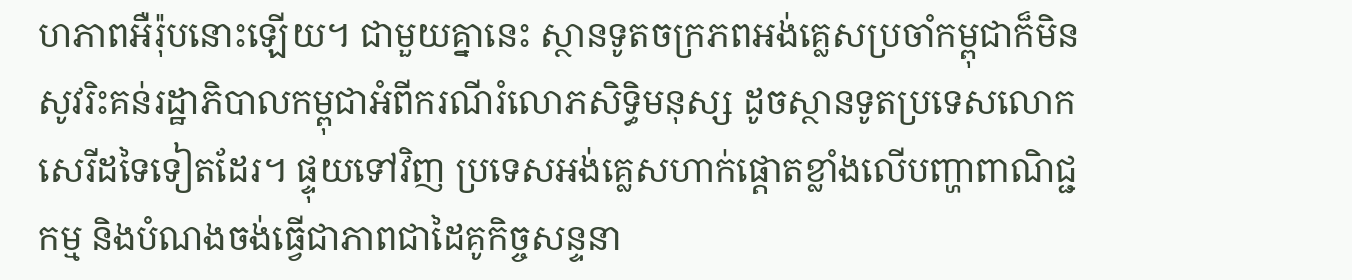ហភាពអឺរ៉ុបនោះឡើយ។ ជាមួយគ្នានេះ ស្ថានទូតចក្រភពអង់គ្លេសប្រចាំកម្ពុជាក៏មិនសូវរិះគន់រដ្ឋាភិបាលកម្ពុជាអំពីករណីរំលោភសិទ្ធិមនុស្ស ដូចស្ថានទូតប្រទេសលោកសេរីដទៃទៀតដែរ។ ផ្ទុយទៅវិញ ប្រទេសអង់គ្លេសហាក់ផ្តោតខ្លាំងលើបញ្ហាពាណិជ្ជកម្ម និងបំណងចង់ធ្វើជាភាពជាដៃគូកិច្ចសន្ទនា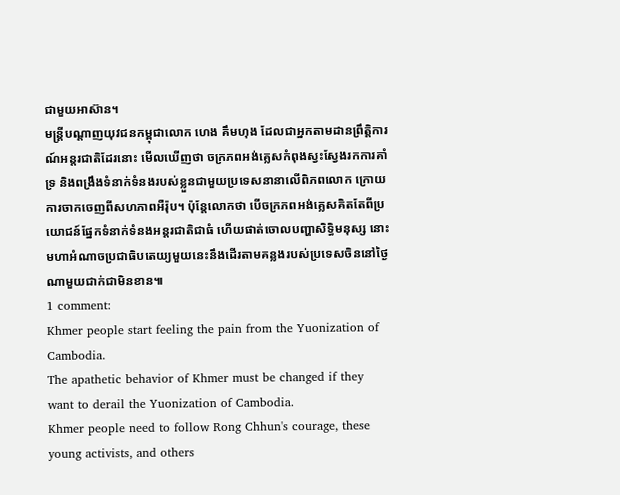ជាមួយអាស៊ាន។
មន្ត្រីបណ្ដាញយុវជនកម្ពុជាលោក ហេង គឹមហុង ដែលជាអ្នកតាមដានព្រឹត្តិការណ៍អន្តរជាតិដែរនោះ មើលឃើញថា ចក្រភពអង់គ្លេសកំពុងស្វះស្វែងរកការគាំទ្រ និងពង្រឹងទំនាក់ទំនងរបស់ខ្លួនជាមួយប្រទេសនានាលើពិភពលោក ក្រោយការចាកចេញពីសហភាពអឺរ៉ុប។ ប៉ុន្តែលោកថា បើចក្រភពអង់គ្លេសគិតតែពីប្រយោជន៍ផ្នែកទំនាក់ទំនងអន្តរជាតិជាធំ ហើយផាត់ចោលបញ្ហាសិទ្ធិមនុស្ស នោះមហាអំណាចប្រជាធិបតេយ្យមួយនេះនឹងដើរតាមគន្លងរបស់ប្រទេសចិននៅថ្ងៃណាមួយជាក់ជាមិនខាន៕
1 comment:
Khmer people start feeling the pain from the Yuonization of Cambodia.
The apathetic behavior of Khmer must be changed if they want to derail the Yuonization of Cambodia.
Khmer people need to follow Rong Chhun's courage, these young activists, and others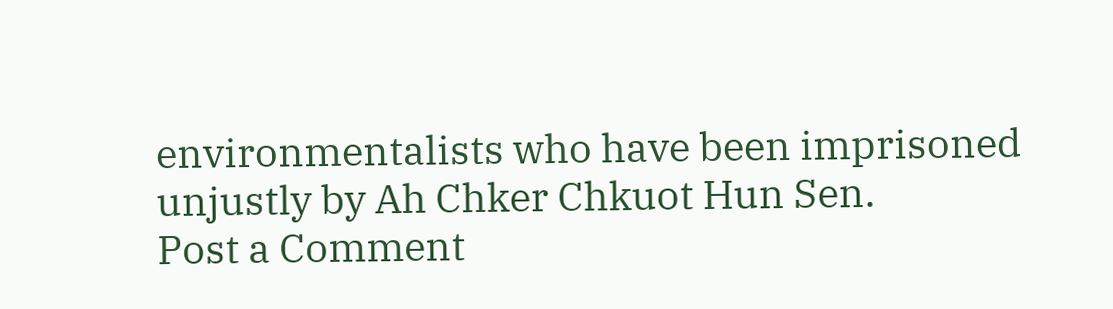environmentalists who have been imprisoned unjustly by Ah Chker Chkuot Hun Sen.
Post a Comment